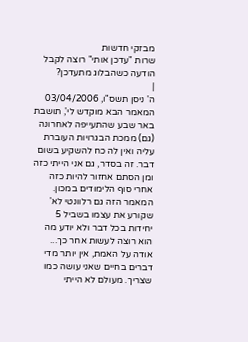מבזקי חדשות
שרות "עדכן אותי" רוצה לקבל הודעה כשהבלוג מתעדכן?
|
ה' ניסן תשס"ו, 03/04/2006
המאמר הבא מוקדש לי', תושבת באר שבע שהתעייפה לאחרונה (גם) ממכת הבגרויות העוברת עליה ואין לה כח להשקיע בשום דבר. זה בסדר, גם אני הייתי כזה ומן הסתם אחזור להיות כזה אחרי סוף הלימודים במכון. המאמר הזה גם רלוונטי לא' שקורע את עצמו בשביל 5 יחידות בכל דבר ולא יודע מה הוא רוצה לעשות אחר כך... אודה על האמת, אין יותר מדי דברים בחיים שאני עושה כמו שצריך. מעולם לא הייתי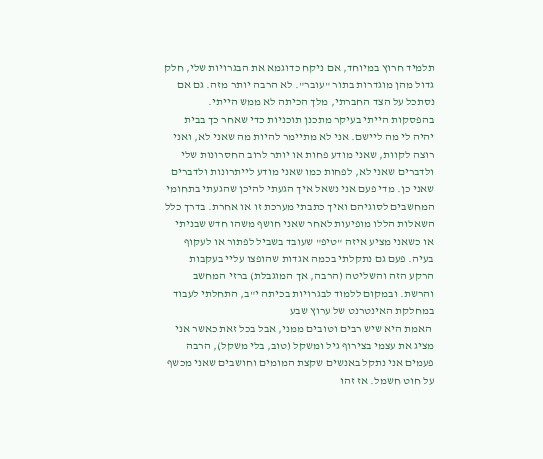תלמיד חרוץ במיוחד, אם ניקח כדוגמא את הבגרויות שלי, חלק גדול מהן מוגדרות בתור "עובר". לא הרבה יותר מזה. גם אם נסתכל על הצד החברתי, מלך הכיתה לא ממש הייתי. בהפסקות הייתי בעיקר מתכנן תוכניות כדי שאחר כך בבית יהיה לי מה ליישם. אני לא מתיימר להיות מה שאני לא, ואני רוצה לקוות, שאני מודע פחות או יותר לרוב החסרונות שלי ולדברים שאני לא, לפחות כמו שאני מודע לייתרונות ולדברים שאני כן. מדי פעם אני נשאל איך הגעתי להיכן שהגעתי בתחומי המחשבים לסוגיהם ואיך כתבתי מערכת זו או אחרת. בדרך כלל השאלות הללו מופיעות לאחר שאני חושף משהו חדש שבניתי או כשאני מציע איזה "טיפ" שעובד בשביל לפתור או לעקוף בעיה. פעם גם נתקלתי בכמה אגדות שהופצו עליי בעקבות הרקע הזה והשליטה (הרבה, אך המוגבלת) ברזי המחשב והרשת. ובמקום ללמוד לבגרויות בכיתה י"ב, התחלתי לעבוד במחלקת האינטרנט של ערוץ שבע
 האמת היא שיש רבים וטובים ממני, אבל בכל זאת כאשר אני מציג את עצמי בצירוף גיל ומשקל (טוב, בלי משקל), הרבה פעמים אני נתקל באנשים שקצת המומים וחושבים שאני מכשף על חוט חשמל. אז זהו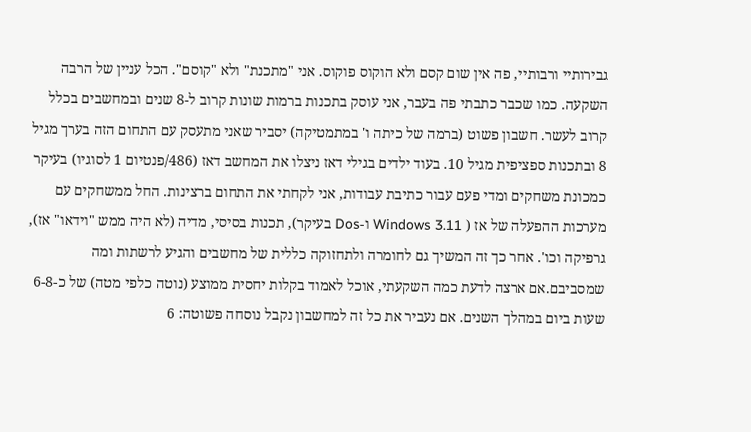גבירותיי ורבותיי, פה אין שום קסם ולא הוקוס פוקוס. אני "מתכנת" ולא "קוסם". הכל עניין של הרבה השקעה. כמו שכבר כתבתי פה בעבר, אני עוסק בתכנות ברמות שונות קרוב ל-8 שנים ובמחשבים בכלל קרוב לעשר. חשבון פשוט (ברמה של כיתה ו' במתמטיקה) יסביר שאני מתעסק עם התחום הזה בערך מגיל 8 ובתכנות ספציפית מגיל 10. בעוד ילדים בגילי דאז ניצלו את המחשב דאז (486/פנטיום 1 לסוגיו) בעיקר כמכונת משחקים ומדי פעם עבור כתיבת עבודות, אני לקחתי את התחום ברצינות. החל ממשחקים עם מערכות ההפעלה של אז ( Windows 3.11 ו-Dos בעיקר), תכנות בסיסי, מדיה (לא היה ממש "וידאו" אז), גרפיקה וכו'. אחר כך זה המשיך גם לחומרה ולתחזוקה כללית של מחשבים והגיע לרשתות ומה שמסביבם.אם ארצה לדעת כמה השקעתי, אוכל לאמוד בקלות יחסית ממוצע (נוטה כלפי מטה) של כ-6-8 שעות ביום במהלך השנים. אם נעביר את כל זה למחשבון נקבל נוסחה פשוטה: 6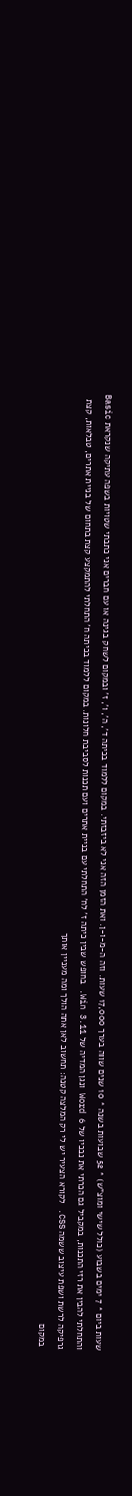שעות ביום * 7 ימים בשבוע (כולל שישי ומוצ"ש) * 52 שבועות בשנה * 10 שנים שווה בערך 17,000 שעות. וזה ה-מ-ו-ן. ואת הזמן הזה אני לא ביזבזתי. במקום ללמוד בכיתה ד', ה', ו', ז' ובמקום לשחק בגינה או עם חברים אני כתבתי שטויות בשפה עתיקה שנקראת Basic והתחלתי להבין את רזי התכנות, במקביל גם הכרתי את נבכיו של Word 6 ונגן המדיה של Win 3.11. בחופש שבין כיתה ז' לח' התחלתי עם בניית אתרים ועם תכנות לסביבת חלונות. במקום ללמוד בכיתה ח' התחלתי להתמקצע קצת בתחום של בניית אתרים, טבלאות, קצת גרפיקה לרשת ושפת עיצוב ששמה CSS. לקורא הצעיר יש לי רק המלצה קטנה: תחשוב לאן אתה הולך ומה מעניין אותך
 במקום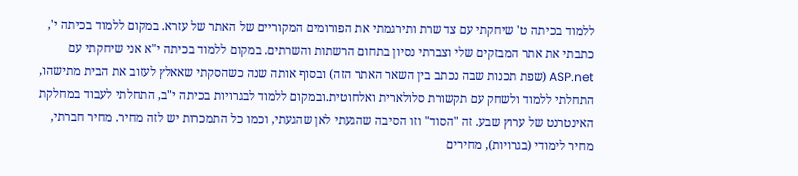ללמוד בכיתה ט' שיחקתי עם צד שרת ותירגמתי את הפורומים המקוריים של האתר של עזרא. במקום ללמוד בכיתה י', כתבתי את אתר המבזקים שלי וצברתי נסיון בתחום הרשתות והשרתים. במקום ללמוד בכיתה י"א אני שיחקתי עם ASP.net (שפת תכנות שבה נכתב בין השאר האתר הזה) ובסוף אותה שנה כשהסקתי שאאלץ לעזוב את הבית מתישהו, התחלתי ללמוד ולשחק עם תקשורת סלולארית ואלחוטית.ובמקום ללמוד לבגרויות בכיתה י"ב, התחלתי לעבוד במחלקת האינטרנט של ערוץ שבע. זה "הסוד" וזו הסיבה שהגעתי לאן שהגעתי, וכמו כל התמכרות יש לזה מחיר. מחיר חברתי, מחיר לימודי (בגרויות), מחירים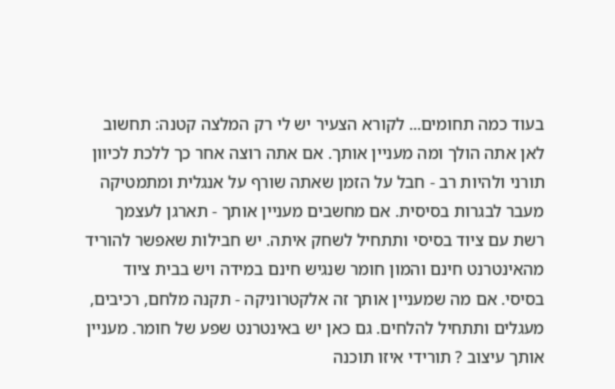בעוד כמה תחומים... לקורא הצעיר יש לי רק המלצה קטנה: תחשוב לאן אתה הולך ומה מעניין אותך. אם אתה רוצה אחר כך ללכת לכיוון תורני ולהיות רב - חבל על הזמן שאתה שורף על אנגלית ומתמטיקה מעבר לבגרות בסיסית. אם מחשבים מעניין אותך - תארגן לעצמך רשת עם ציוד בסיסי ותתחיל לשחק איתה. יש חבילות שאפשר להוריד מהאינטרנט חינם והמון חומר שנגיש חינם במידה ויש בבית ציוד בסיסי. אם מה שמעניין אותך זה אלקטרוניקה - תקנה מלחם, רכיבים, מעגלים ותתחיל להלחים. גם כאן יש באינטרנט שפע של חומר. מעניין אותך עיצוב ? תורידי איזו תוכנה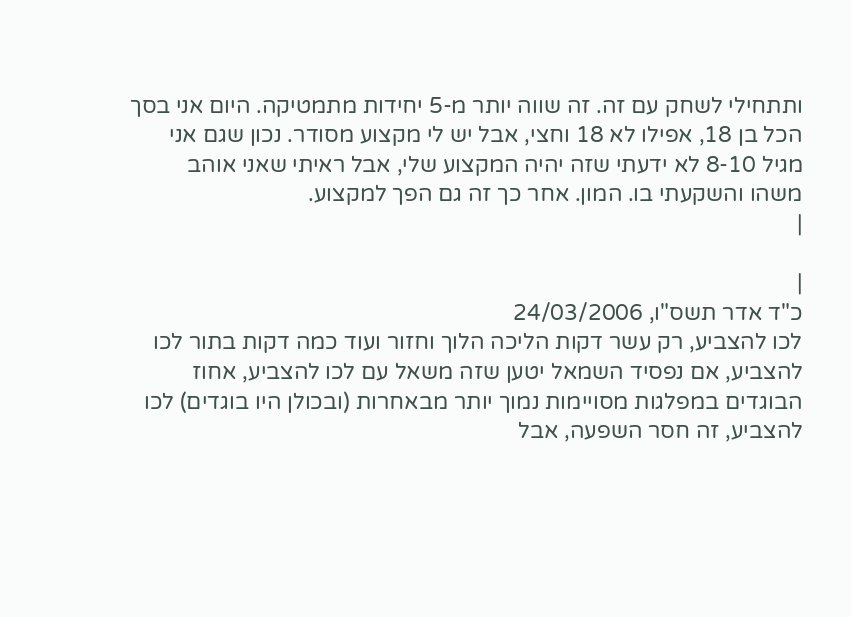ותתחילי לשחק עם זה. זה שווה יותר מ-5 יחידות מתמטיקה. היום אני בסך הכל בן 18, אפילו לא 18 וחצי, אבל יש לי מקצוע מסודר. נכון שגם אני מגיל 8-10 לא ידעתי שזה יהיה המקצוע שלי, אבל ראיתי שאני אוהב משהו והשקעתי בו. המון. אחר כך זה גם הפך למקצוע.
|

|
כ"ד אדר תשס"ו, 24/03/2006
לכו להצביע, רק עשר דקות הליכה הלוך וחזור ועוד כמה דקות בתור לכו להצביע, אם נפסיד השמאל יטען שזה משאל עם לכו להצביע, אחוז הבוגדים במפלגות מסויימות נמוך יותר מבאחרות (ובכולן היו בוגדים) לכו להצביע, זה חסר השפעה, אבל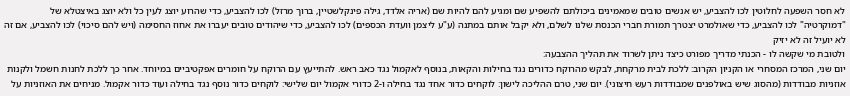לא חסר השפעה לחלוטין לכו להצביע, יש אנשים טובים שמאמינים ביכולתם להשפיע שם ומגיע להם להיות שם (אריה אלדד, גילה פינקלשטיין, ברוך מרזל) לכו להצביע, כדי שהרוע יוצג לעין כל ולא יוצג באיצטלא של "דמוקרטיה" לכו להצביע, כדי שאולמרט יצטרך תמורת חברי הכנסת שלנו לשלם, ולא יקבל אותם במתנה (ע"ע ליצמן וועדת הכספים) לכו להצביע, כדי שיהודים טובים יעברו את אחוז החסימה (ויש להם סיכוי) לכו להצביע, אם זה לא יועיל זה לא יזיק
ולטובת מי שקשה לו - הכנתי מדריך מפורט כיצד ניתן לשרוד את תהליך ההצבעה:
יום שני, המרכז המסחרי או הקניון הקרוב: ללכת לבית מרקחת, לבקש מהרוקח כדורים נגד בחילות והקאות, בנוסף לאקמול נגד כאב ראש. להתייעץ עם הרוקח על חומרים אפקטיביים במיוחד. אחר כך ללכת לחנות חשמל ולקנות אוזניות מבודדות (מהסוג שיש באולפנים שמבודדות רעש חיצוני). יום שני, טרם ההליכה לישון: לוקחים כדור אחד נגד בחילה ו-2 כדורי אקמול יום שלישי: לוקחים כדור נוסף נגד בחילה ועוד כדור אקמול. מניחים את האוזניות על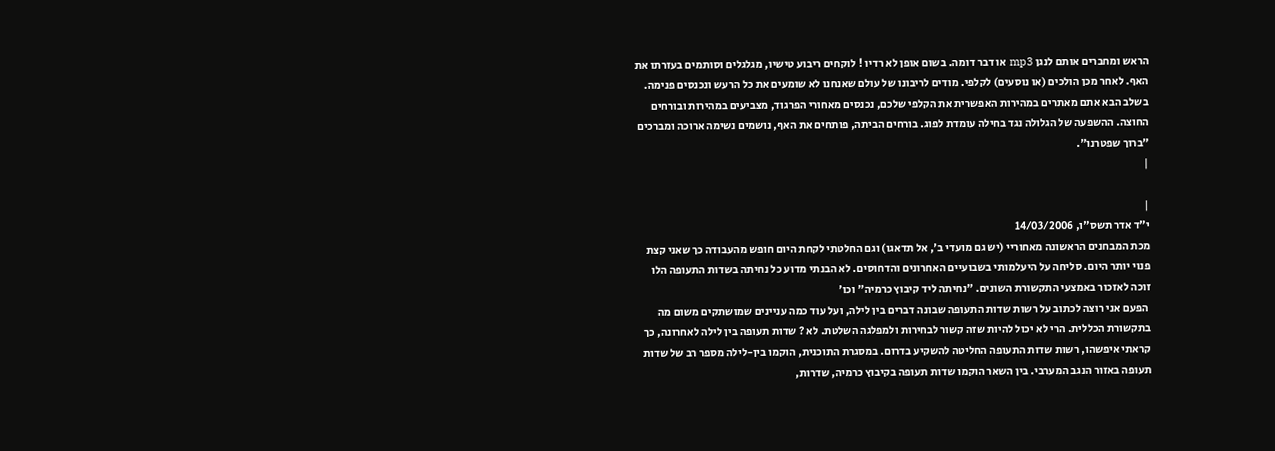הראש ומחברים אותם לנגן mp3 או דבר דומה. בשום אופן לא רדיו ! לוקחים ריבוע טישיו, מגלגלים וסותמים בעזרתו את האף. לאחר מכן הולכים (או נוסעים) לקלפי. מודים לריבונו של עולם שאנחנו לא שומעים את כל הרעש ונכנסים פנימה. בשלב הבא אתם מאתרים במהירות האפשרית את הקלפי שלכם, נכנסים מאחורי הפרגוד, מצביעים במהירות ובורחים החוצה. ההשפעה של הגלולה נגד בחילה עומדת לפוג. בורחים הביתה, פותחים את האף, נושמים נשימה ארוכה ומברכים "ברוך שפטרנו".
|

|
י"ד אדר תשס"ו, 14/03/2006
מכת המבחנים הראשונה מאחוריי (יש גם מועדי ב', אל תדאגו) וגם החלטתי לקחת היום חופש מהעבודה כך שאני קצת פנוי יותר היום. סליחה על היעלמותי בשבועיים האחרונים והדחוסים. לא הבנתי מדוע כל נחיתה בשדות התעופה הלו זוכה לאזכור באמצעי התקשורת השונים. "נחיתה ליד קיבוץ כרמיה" וכו'
 הפעם אני רוצה לכתוב על רשות שדות התעופה שבונה דברים בין לילה, ועל עוד כמה עניינים שמושתקים משום מה בתקשורת הכללית. הרי לא יכול להיות שזה קשור לבחירות ולמפלגה השלטת. לא ? שדות תעופה בין לילה לאחרונה, כך קראתי איפשהו, רשות שדות התעופה החליטה להשקיע בדרום. במסגרת התוכנית, הוקמו בין-לילה מספר רב של שדות תעופה באזור הנגב המערבי. בין השאר הוקמו שדות תעופה בקיבוץ כרמיה, שדרות,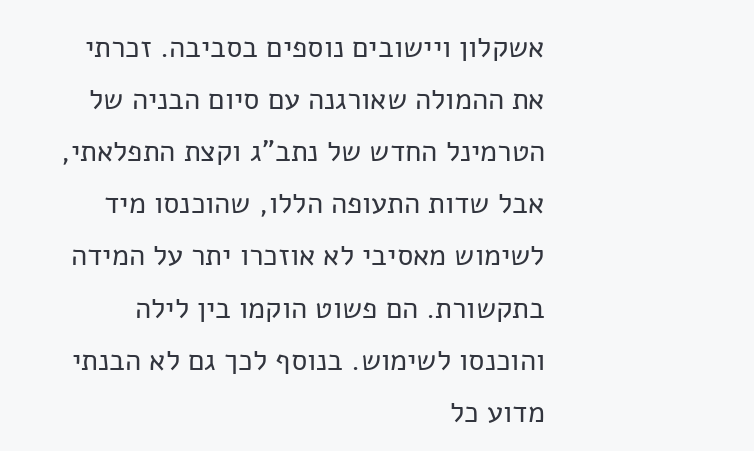אשקלון ויישובים נוספים בסביבה. זכרתי את ההמולה שאורגנה עם סיום הבניה של הטרמינל החדש של נתב"ג וקצת התפלאתי, אבל שדות התעופה הללו, שהוכנסו מיד לשימוש מאסיבי לא אוזכרו יתר על המידה בתקשורת. הם פשוט הוקמו בין לילה והוכנסו לשימוש. בנוסף לכך גם לא הבנתי מדוע כל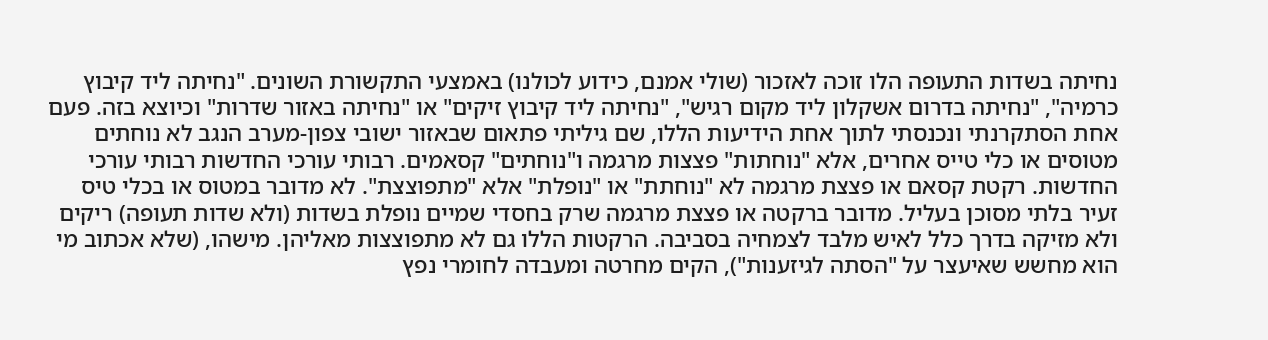נחיתה בשדות התעופה הלו זוכה לאזכור (שולי אמנם, כידוע לכולנו) באמצעי התקשורת השונים. "נחיתה ליד קיבוץ כרמיה", "נחיתה בדרום אשקלון ליד מקום רגיש", "נחיתה ליד קיבוץ זיקים" או "נחיתה באזור שדרות" וכיוצא בזה. פעם אחת הסתקרנתי ונכנסתי לתוך אחת הידיעות הללו, שם גיליתי פתאום שבאזור ישובי צפון-מערב הנגב לא נוחתים מטוסים או כלי טייס אחרים, אלא "נוחתות" פצצות מרגמה ו"נוחתים" קסאמים. רבותי עורכי החדשות רבותי עורכי החדשות. רקטת קסאם או פצצת מרגמה לא "נוחתת" או "נופלת" אלא "מתפוצצת". לא מדובר במטוס או בכלי טיס זעיר בלתי מסוכן בעליל. מדובר ברקטה או פצצת מרגמה שרק בחסדי שמיים נופלת בשדות (ולא שדות תעופה) ריקים ולא מזיקה בדרך כלל לאיש מלבד לצמחיה בסביבה. הרקטות הללו גם לא מתפוצצות מאליהן. מישהו, (שלא אכתוב מי הוא מחשש שאיעצר על "הסתה לגיזענות"), הקים מחרטה ומעבדה לחומרי נפץ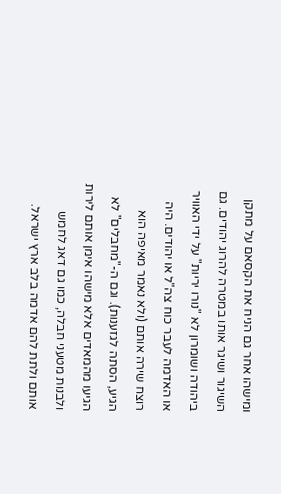ומישהו אחר גם הניח את הקסאם על מתקן השיגור ושיגר אותו במטרה להרוג יהודים. גם ביהודה ושומרון לא "נורו יריות" על ידי האוויר או האדמה לעבר כוח צה"ל או יהודים. היה רוצח שירה אותם (ולא נאמר מאיפה הוא הגיע, הסתה לגזענות). וגם ה-"מחבלים" לא הגיעו מהמאדים אלא מישהו אימן אותם לירות ולבנות מטעני חבלה, כמו גם דאג לחמש אותם ולתת להם אדמה בלב ארץ ישראל.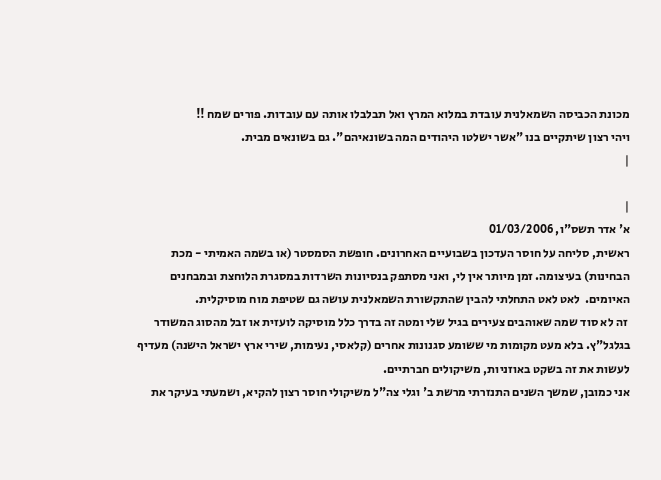מכונת הכביסה השמאלנית עובדת במלוא המרץ ואל תבלבלו אותה עם עובדות. פורים שמח !!
ויהי רצון שיתקיים בנו "אשר ישלטו היהודים המה בשונאיהם". גם בשונאים מבית.
|

|
א' אדר תשס"ו, 01/03/2006
ראשית, סליחה על חוסר העדכון בשבועיים האחרונים. חופשת הסמסטר (או בשמה האמיתי - מכת הבחינות) בעיצומה. זמן מיותר אין לי, ואני מסתפק בנסיונות השרדות במסגרת הלוחצת ובמבחנים האיומים.  לאט לאט התחלתי להבין שהתקשורת השמאלנית עושה גם שטיפת מוח מוסיקלית.
 זה לא סוד שמה שאוהבים צעירים בגיל שלי ומטה זה בדרך כלל מוסיקה לועזית או זבל מהסוג המשודר בגלגל"ץ. בלא מעט מקומות מי ששומע סגנונות אחרים (קלאסי, נעימות, שירי ארץ ישראל הישנה) מעדיף לעשות את זה בשקט באוזניות, משיקולים חברתיים.
אני כמובן, שמשך השנים התנזרתי מרשת ב' וגלי צה"ל משיקולי חוסר רצון להקיא, ושמעתי בעיקר את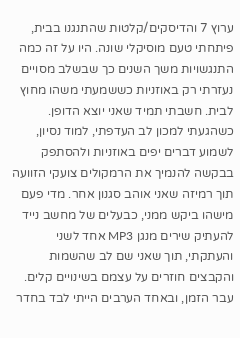ערוץ 7 והדיסקים/קלטות שהתנגנו בבית, פיתחתי טעם מוסיקלי שונה. היו על זה כמה התנגשויות משך השנים כך שבשלב מסויים נעזרתי רק באוזניות כששמעתי משהו מחוץ לבית. חשבתי תמיד שאני יוצא הדופן. כשהגעתי למכון לב העדפתי, למוד נסיון, לשמוע דברים יפים באוזניות ולהסתפק בבקשה להנמיך את הרמקולים צועקי הזוועה תוך רמיזה שאני אוהב סגנון אחר. מדי פעם מישהו ביקש ממני, כבעלים של מחשב נייד להעתיק שירים מנגן MP3 אחד לשני והעתקתי, תוך שאני שם לב שהשמות והקבצים חוזרים על עצמם בשינויים קלים. עבר הזמן, ובאחד הערבים הייתי לבד בחדר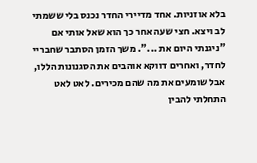בלא אוזניות. אחד מדיירי החדר נכנס בלי ששמתי לב ויצא. חצי שעה אחר כך הוא שאל אותי אם "ניגנתי היום את ...". משך הזמן הסתבר שחבריי לחדר, ואחרים דווקא אוהבים את הסגנונות הללו, אבל שומעים את מה שהם מכירים. לאט לאט התחלתי להבין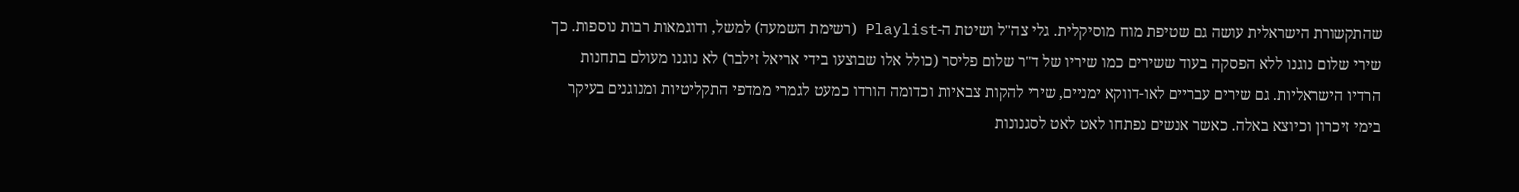שהתקשורת הישראלית עושה גם שטיפת מוח מוסיקלית. גלי צה"ל ושיטת ה-Playlist (רשימת השמעה) למשל, ודוגמאות רבות נוספות. כך שירי שלום נוגנו ללא הפסקה בעוד ששירים כמו שיריו של ד"ר שלום פליסר (כולל אלו שבוצעו בידי אריאל זילבר) לא נוגנו מעולם בתחנות הרדיו הישראליות. גם שירים עבריים לאו-דווקא ימניים, שירי להקות צבאיות וכדומה הורדו כמעט לגמרי ממדפי התקליטיות ומנוגנים בעיקר בימי זיכרון וכיוצא באלה. כאשר אנשים נפתחו לאט לאט לסגנונות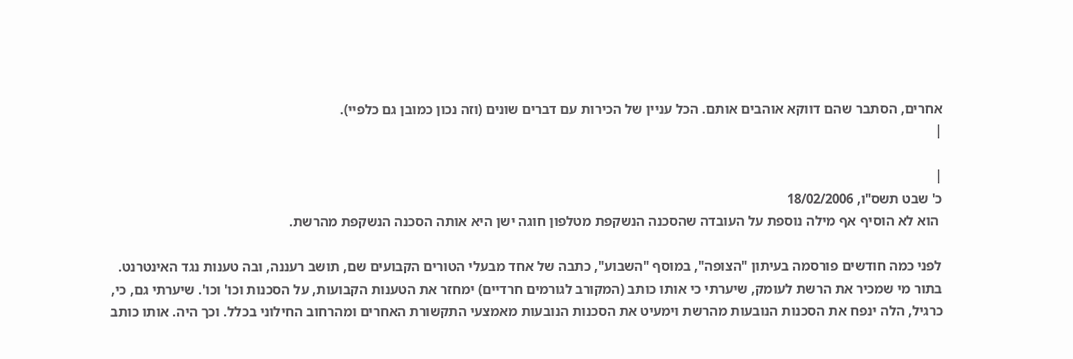אחרים, הסתבר שהם דווקא אוהבים אותם. הכל עניין של הכירות עם דברים שונים (וזה נכון כמובן גם כלפיי).
|

|
כ' שבט תשס"ו, 18/02/2006
 הוא לא הוסיף אף מילה נוספת על העובדה שהסכנה הנשקפת מטלפון חוגה ישן היא אותה הסכנה הנשקפת מהרשת.

לפני כמה חודשים פורסמה בעיתון "הצופה", במוסף "השבוע", כתבה של אחד מבעלי הטורים הקבועים שם, תושב רעננה, ובה טענות נגד האינטרנט. בתור מי שמכיר את הרשת לעומק, שיערתי כי אותו כותב (המקורב לגורמים חרדיים) ימחזר את הטענות הקבועות, על הסכנות וכו' וכו'. שיערתי גם, כי, כרגיל, הלה ינפח את הסכנות הנובעות מהרשת וימעיט את הסכנות הנובעות מאמצעי התקשורת האחרים ומהרחוב החילוני בכלל. וכך היה. אותו כותב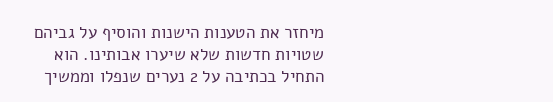מיחזר את הטענות הישנות והוסיף על גביהם שטויות חדשות שלא שיערו אבותינו. הוא התחיל בכתיבה על 2 נערים שנפלו וממשיך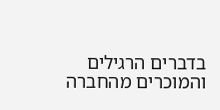בדברים הרגילים והמוכרים מהחברה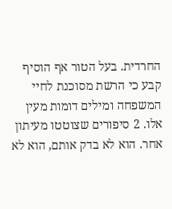החרדית. בעל הטור אף הוסיף קבע כי הרשת מסוכנת לחיי המשפחה ומילים דומות מעין אלו. 2 סיפורים שצוטטו מעיתון אחר. הוא לא בדק אותם, הוא לא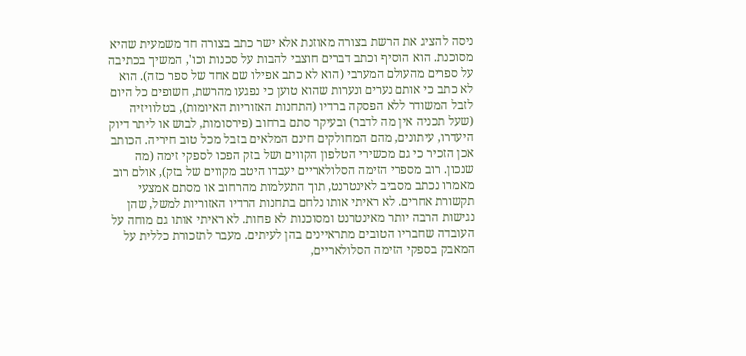ניסה להציג את הרשת בצורה מאוזנת אלא ישר כתב בצורה חד משמעית שהיא מסוכנת. הוא הוסיף וכתב דברים חוצבי להבות על סכנות וכו', המשיך בכתיבה על ספרים מהעולם המערבי (הוא לא כתב אפילו שם אחד של ספר כזה). הוא לא כתב כי אותם נערים ונערות שהוא טוען כי נפגעו מהרשת, חשופים כל היום לזבל המשודר ללא הפסקה ברדיו (התחנות האזוריות האיומות), בטלוויזיה (שעל תכניה אין מה לדבר) ובעיקר סתם ברחוב (פירסומות, לבוש או ליתר דיוק היעדרו, עיתונים, מהם המחולקים חינם המלאים בזבל מכל טוב חיריה. הכותב אכן הזכיר כי גם מכשירי הטלפון הקווים ושל בזק הפכו לספקי זימה (מה שנכון. רוב מספרי הזימה הסלולאריים יעבדו היטב מקווים של בזק), אולם רוב מאמרו נכתב מסביב לאינטרנט, תוך התעלמות מהרחוב או מסתם אמצעי תקשורת אחרים. לא ראיתי אותו נלחם בתחנות הרדיו האזוריות למשל, שהן נגישות הרבה יותר מאינטרנט ומסוכנות לא פחות. לא ראיתי אותו גם מוחה על העובדה שחבריו הטובים מתראיינים בהן לעיתים. מעבר לתזכורת כללית על המאבק בספקי הזימה הסלולאריים,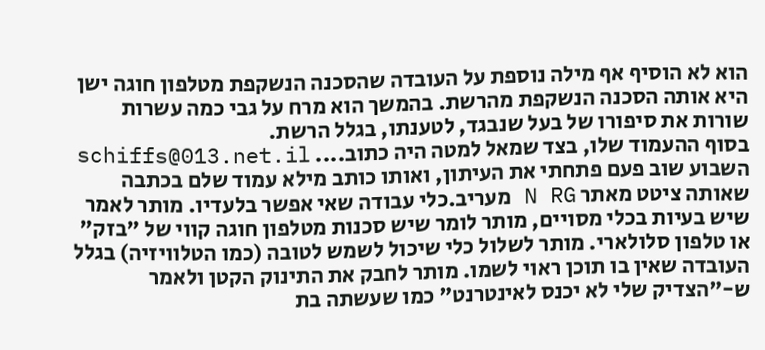הוא לא הוסיף אף מילה נוספת על העובדה שהסכנה הנשקפת מטלפון חוגה ישן היא אותה הסכנה הנשקפת מהרשת. בהמשך הוא מרח על גבי כמה עשרות שורות את סיפורו של בעל שנבגד, לטענתו, בגלל הרשת.
בסוף ההעמוד שלו, בצד שמאל למטה היה כתוב.... schiffs@013.net.il השבוע שוב פעם פתחתי את העיתון, ואותו כותב מילא עמוד שלם בכתבה שאותה ציטט מאתר N RG מעריב.כלי עבודה שאי אפשר בלעדיו. מותר לאמר שיש בעיות בכלי מסויים, מותר לומר שיש סכנות מטלפון חוגה קווי של "בזק" או טלפון סלולארי. מותר לשלול כלי שיכול לשמש לטובה (כמו הטלוויזיה) בגלל העובדה שאין בו תוכן ראוי לשמו. מותר לחבק את התינוק הקטן ולאמר ש-"הצדיק שלי לא יכנס לאינטרנט" כמו שעשתה בת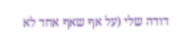דודה שלי (על אף שאף אחד לא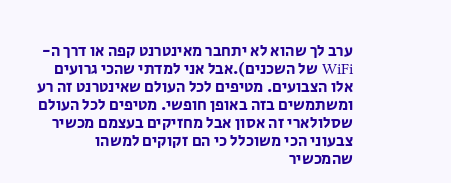ערב לך שהוא לא יתחבר מאינטרנט קפה או דרך ה- WiFi של השכנים).אבל אני למדתי שהכי גרועים אלו הצבועים. מטיפים לכל העולם שאינטרנט זה רע ומשתמשים בזה באופן חופשי. מטיפים לכל העולם שסלולארי זה אסון אבל מחזיקים בעצמם מכשיר צבעוני הכי משוכלל כי הם זקוקים למשהו שהמכשיר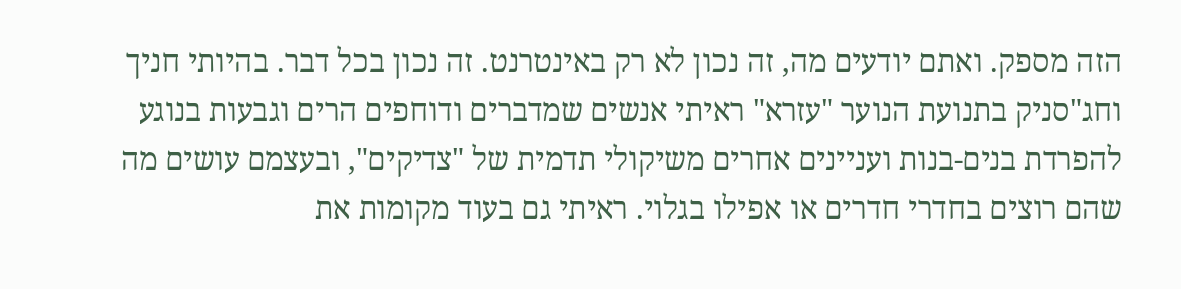הזה מספק. ואתם יודעים מה, זה נכון לא רק באינטרנט. זה נכון בכל דבר. בהיותי חניך וחג"סניק בתנועת הנוער "עזרא" ראיתי אנשים שמדברים ודוחפים הרים וגבעות בנוגע להפרדת בנים-בנות ועניינים אחרים משיקולי תדמית של "צדיקים", ובעצמם עושים מה שהם רוצים בחדרי חדרים או אפילו בגלוי. ראיתי גם בעוד מקומות את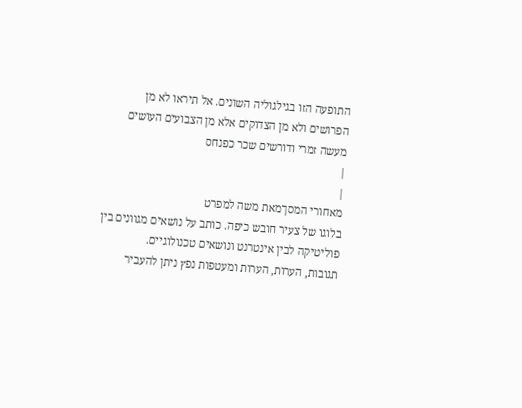התופעה הזו בגילגוליה השונים. אל תיראו לא מן הפרושים ולא מן הצדוקים אלא מן הצבועים העושים מעשה זמרי ודורשים שכר כפנחס
|
|
מאחורי המסךמאת משה למפרט
בלוגו של צעיר חובש כיפה. כותב על נושאים מגוונים בין פוליטיקה לבין אינטרנט ונושאים טכנולוגיים.
תגובות, הערות, הערות ומעטפות נפץ ניתן להעביר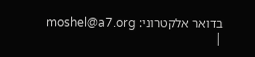בדואר אלקטרוני: moshel@a7.org
|